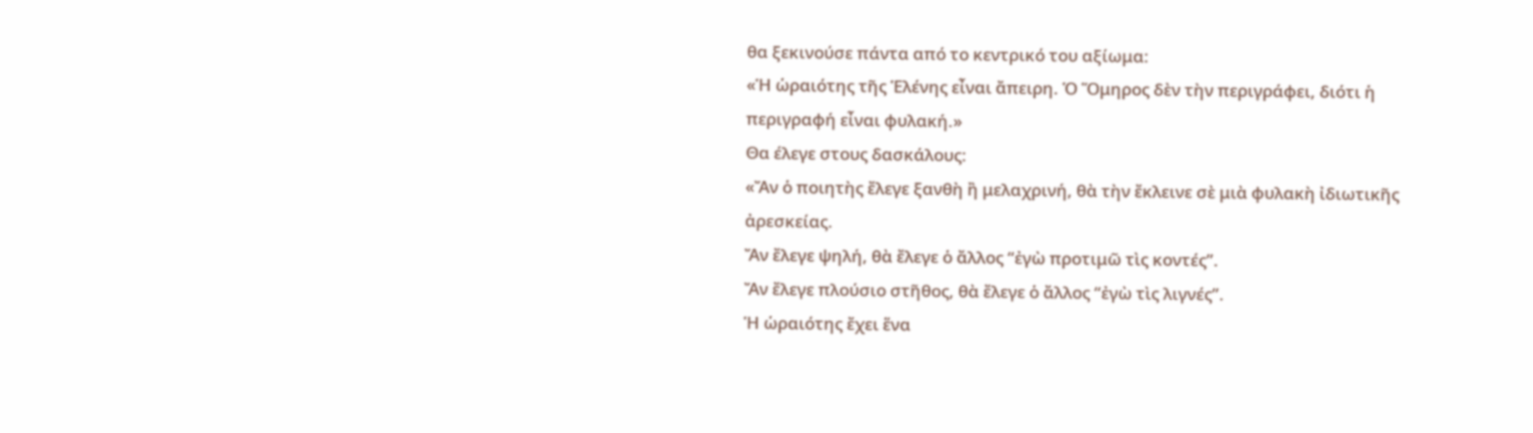θα ξεκινούσε πάντα από το κεντρικό του αξίωμα:
«Ἡ ὡραιότης τῆς Ἑλένης εἶναι ἄπειρη. Ὁ Ὅμηρος δὲν τὴν περιγράφει, διότι ἡ περιγραφή εἶναι φυλακή.»
Θα έλεγε στους δασκάλους:
«Ἄν ὁ ποιητὴς ἔλεγε ξανθὴ ἢ μελαχρινή, θὰ τὴν ἔκλεινε σὲ μιὰ φυλακὴ ἰδιωτικῆς ἀρεσκείας.
Ἄν ἔλεγε ψηλή, θὰ ἔλεγε ὁ ἄλλος “ἐγὼ προτιμῶ τὶς κοντές”.
Ἄν ἔλεγε πλούσιο στῆθος, θὰ ἔλεγε ὁ ἄλλος “ἐγὼ τὶς λιγνές”.
Ἡ ὡραιότης ἔχει ἕνα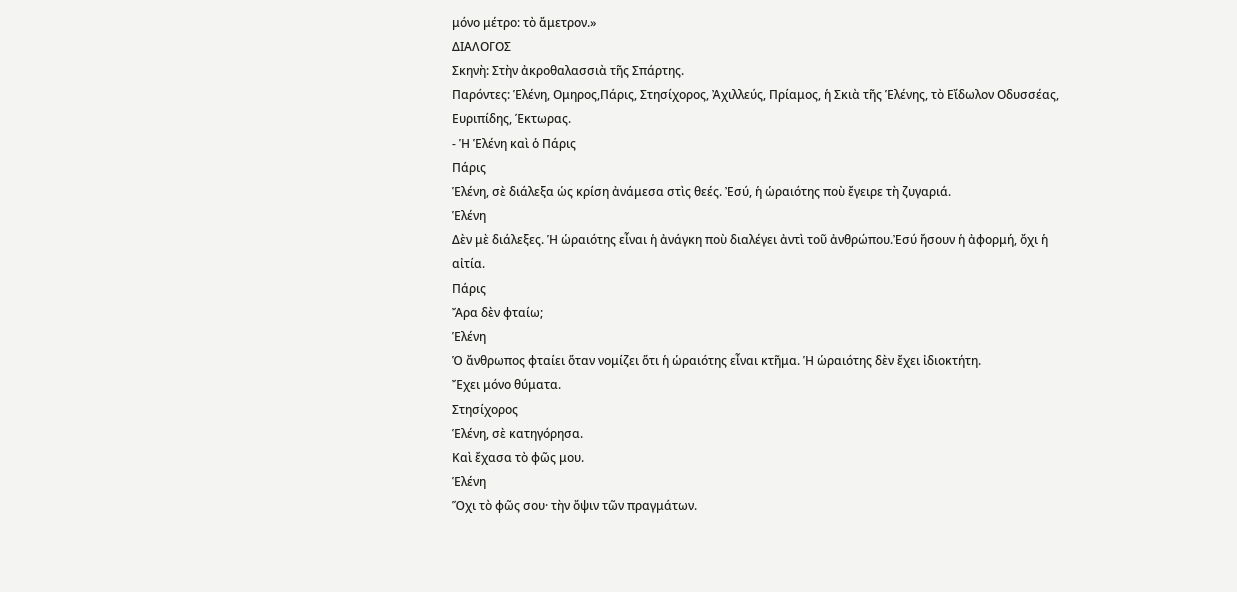μόνο μέτρο: τὸ ἄμετρον.»
ΔΙΑΛΟΓΟΣ
Σκηνὴ: Στὴν ἀκροθαλασσιὰ τῆς Σπάρτης.
Παρόντες: Ἑλένη, Ομηρος,Πάρις, Στησίχορος, Ἀχιλλεύς, Πρίαμος, ἡ Σκιὰ τῆς Ἑλένης, τὸ Εἴδωλον Οδυσσέας, Ευριπίδης, Έκτωρας.
- Ἡ Ἑλένη καὶ ὁ Πάρις
Πάρις
Ἑλένη, σὲ διάλεξα ὡς κρίση ἀνάμεσα στὶς θεές. Ἐσύ, ἡ ὡραιότης ποὺ ἔγειρε τὴ ζυγαριά.
Ἑλένη
Δὲν μὲ διάλεξες. Ἡ ὡραιότης εἶναι ἡ ἀνάγκη ποὺ διαλέγει ἀντὶ τοῦ ἀνθρώπου.Ἐσύ ἤσουν ἡ ἀφορμή, ὄχι ἡ αἰτία.
Πάρις
Ἄρα δὲν φταίω;
Ἑλένη
Ὁ ἄνθρωπος φταίει ὅταν νομίζει ὅτι ἡ ὡραιότης εἶναι κτῆμα. Ἡ ὡραιότης δὲν ἔχει ἰδιοκτήτη.
Ἔχει μόνο θύματα.
Στησίχορος
Ἑλένη, σὲ κατηγόρησα.
Καὶ ἔχασα τὸ φῶς μου.
Ἑλένη
Ὅχι τὸ φῶς σου· τὴν ὄψιν τῶν πραγμάτων.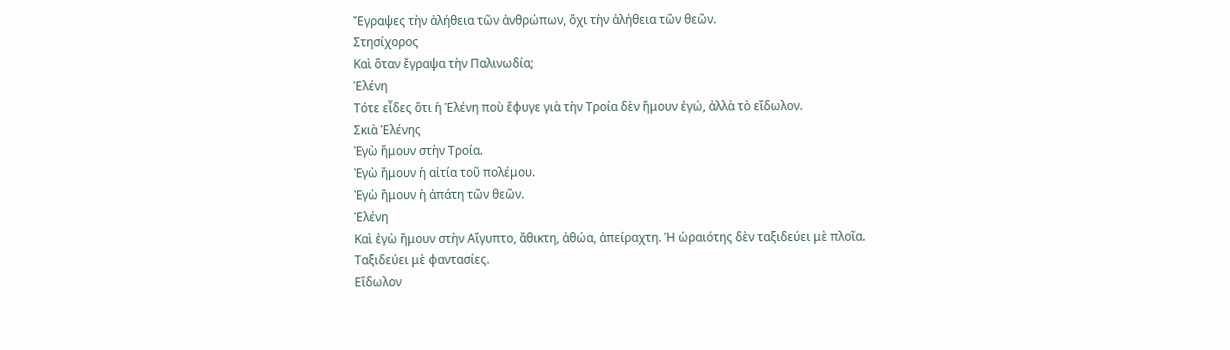Ἔγραψες τὴν ἀλήθεια τῶν ἀνθρώπων, ὄχι τὴν ἀλήθεια τῶν θεῶν.
Στησίχορος
Καὶ ὅταν ἔγραψα τὴν Παλινωδία;
Ἑλένη
Τότε εἶδες ὅτι ἡ Ἑλένη ποὺ ἔφυγε γιὰ τὴν Τροία δὲν ἤμουν ἐγώ, ἀλλὰ τὸ εἴδωλον.
Σκιὰ Ἑλένης
Ἐγὼ ἤμουν στὴν Τροία.
Ἐγὼ ἤμουν ἡ αἰτία τοῦ πολέμου.
Ἐγὼ ἤμουν ἡ ἀπάτη τῶν θεῶν.
Ἑλένη
Καὶ ἐγὼ ἤμουν στὴν Αἴγυπτο, ἄθικτη, ἀθώα, ἀπείραχτη. Ἡ ὡραιότης δὲν ταξιδεύει μὲ πλοῖα.
Ταξιδεύει μὲ φαντασίες.
Εἴδωλον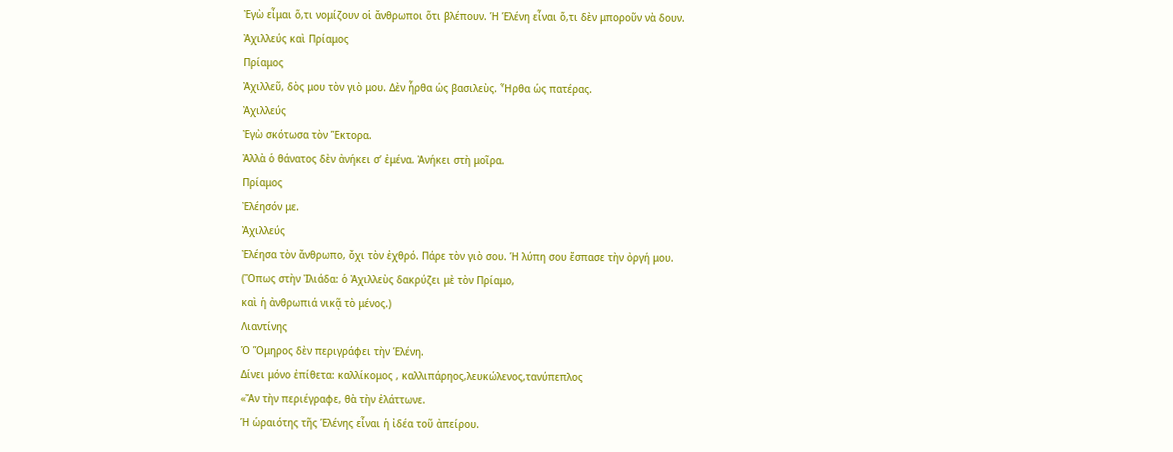Ἐγὼ εἶμαι ὅ,τι νομίζουν οἱ ἄνθρωποι ὅτι βλέπουν. Ἡ Ἑλένη εἶναι ὅ,τι δὲν μποροῦν νὰ δουν.
Ἀχιλλεύς καὶ Πρίαμος
Πρίαμος
Ἀχιλλεῦ, δὸς μου τὸν γιὸ μου. Δὲν ἦρθα ὡς βασιλεὺς. Ἦρθα ὡς πατέρας.
Ἀχιλλεύς
Ἐγὼ σκότωσα τὸν Ἕκτορα.
Ἀλλὰ ὁ θάνατος δὲν ἀνήκει σ’ ἐμένα. Ἀνήκει στὴ μοῖρα.
Πρίαμος
Ἐλέησόν με.
Ἀχιλλεύς
Ἐλέησα τὸν ἄνθρωπο, ὄχι τὸν ἐχθρό. Πάρε τὸν γιὸ σου. Ἡ λύπη σου ἔσπασε τὴν ὀργή μου.
(Ὅπως στὴν Ἰλιάδα: ὁ Ἀχιλλεὺς δακρύζει μὲ τὸν Πρίαμο,
καὶ ἡ ἀνθρωπιά νικᾷ τὸ μένος.)
Λιαντίνης
Ὁ Ὅμηρος δὲν περιγράφει τὴν Ἑλένη.
Δίνει μόνο ἐπίθετα: καλλίκομος , καλλιπάρηος,λευκώλενος,τανύπεπλος
«Ἄν τὴν περιέγραφε, θὰ τὴν ἐλάττωνε.
Ἡ ὡραιότης τῆς Ἑλένης εἶναι ἡ ἰδέα τοῦ ἀπείρου.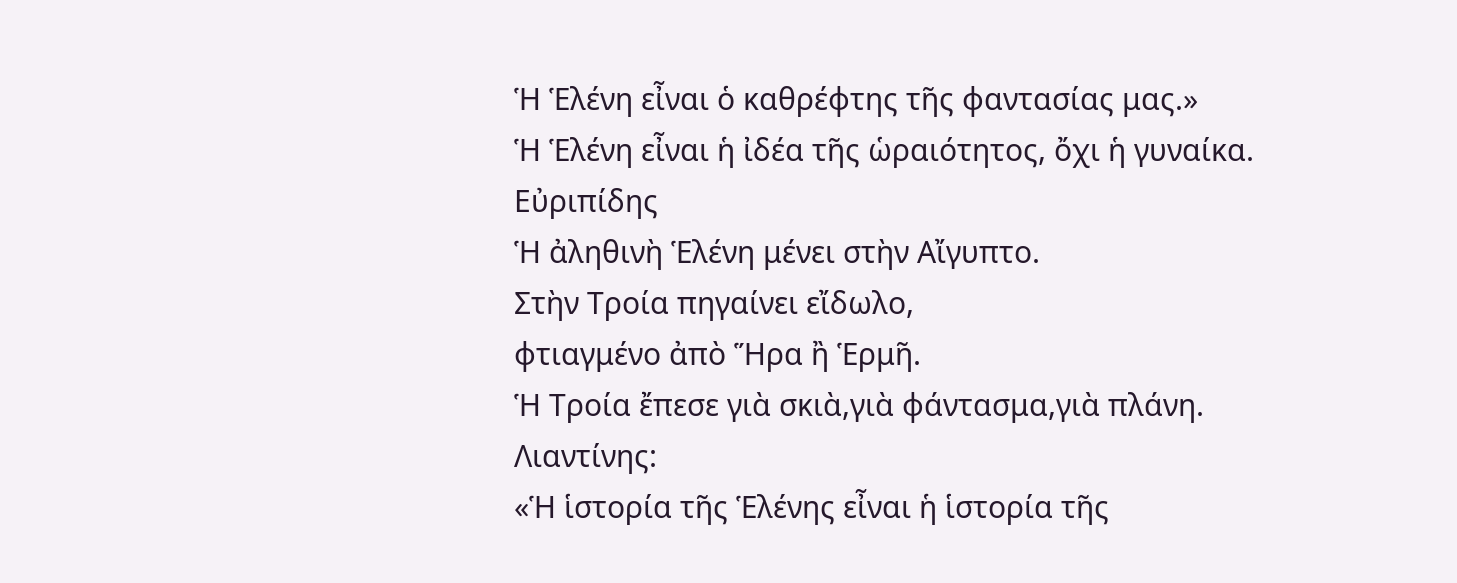Ἡ Ἑλένη εἶναι ὁ καθρέφτης τῆς φαντασίας μας.»
Ἡ Ἑλένη εἶναι ἡ ἰδέα τῆς ὡραιότητος, ὄχι ἡ γυναίκα.
Εὐριπίδης
Ἡ ἀληθινὴ Ἑλένη μένει στὴν Αἴγυπτο.
Στὴν Τροία πηγαίνει εἴδωλο,
φτιαγμένο ἀπὸ Ἥρα ἢ Ἑρμῆ.
Ἡ Τροία ἔπεσε γιὰ σκιὰ,γιὰ φάντασμα,γιὰ πλάνη.
Λιαντίνης:
«Ἡ ἱστορία τῆς Ἑλένης εἶναι ἡ ἱστορία τῆς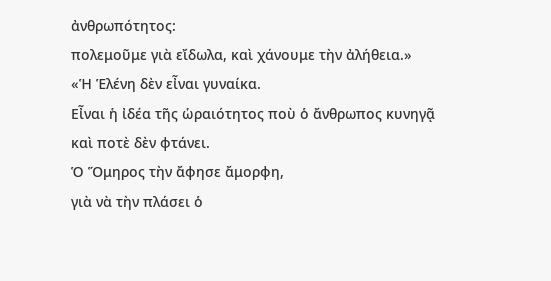ἀνθρωπότητος:
πολεμοῦμε γιὰ εἴδωλα, καὶ χάνουμε τὴν ἀλήθεια.»
«Ἡ Ἑλένη δὲν εἶναι γυναίκα.
Εἶναι ἡ ἰδέα τῆς ὡραιότητος ποὺ ὁ ἄνθρωπος κυνηγᾷ
καὶ ποτὲ δὲν φτάνει.
Ὁ Ὅμηρος τὴν ἄφησε ἄμορφη,
γιὰ νὰ τὴν πλάσει ὁ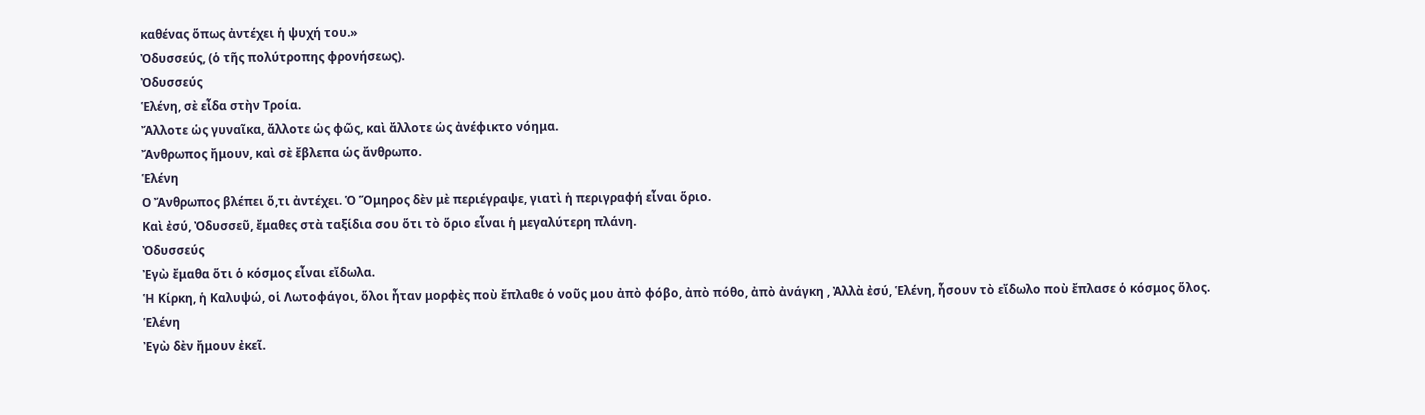καθένας ὅπως ἀντέχει ἡ ψυχή του.»
Ὀδυσσεύς, (ὁ τῆς πολύτροπης φρονήσεως).
Ὀδυσσεύς
Ἑλένη, σὲ εἶδα στὴν Τροία.
Ἄλλοτε ὡς γυναῖκα, ἄλλοτε ὡς φῶς, καὶ ἄλλοτε ὡς ἀνέφικτο νόημα.
Ἄνθρωπος ἤμουν, καὶ σὲ ἔβλεπα ὡς ἄνθρωπο.
Ἑλένη
Ο Ἄνθρωπος βλέπει ὅ,τι ἀντέχει. Ὁ Ὅμηρος δὲν μὲ περιέγραψε, γιατὶ ἡ περιγραφή εἶναι ὅριο.
Καὶ ἐσύ, Ὀδυσσεῦ, ἔμαθες στὰ ταξίδια σου ὅτι τὸ ὅριο εἶναι ἡ μεγαλύτερη πλάνη.
Ὀδυσσεύς
Ἐγὼ ἔμαθα ὅτι ὁ κόσμος εἶναι εἴδωλα.
Ἡ Κίρκη, ἡ Καλυψώ, οἱ Λωτοφάγοι, ὅλοι ἦταν μορφὲς ποὺ ἔπλαθε ὁ νοῦς μου ἀπὸ φόβο, ἀπὸ πόθο, ἀπὸ ἀνάγκη , Ἀλλὰ ἐσύ, Ἑλένη, ἦσουν τὸ εἴδωλο ποὺ ἔπλασε ὁ κόσμος ὅλος.
Ἑλένη
Ἐγὼ δὲν ἤμουν ἐκεῖ.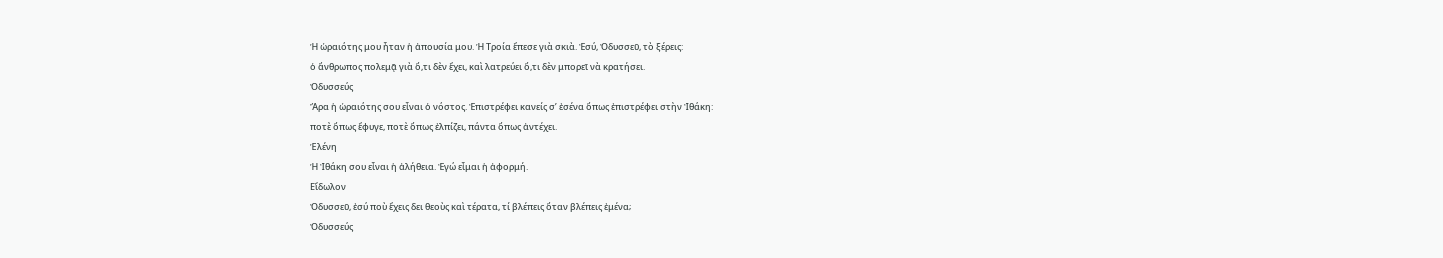Ἡ ὡραιότης μου ἦταν ἡ ἀπουσία μου. Ἡ Τροία ἔπεσε γιὰ σκιὰ. Ἐσύ, Ὀδυσσεῦ, τὸ ξέρεις:
ὁ ἄνθρωπος πολεμᾷ γιὰ ὅ,τι δὲν ἔχει, καὶ λατρεύει ὅ,τι δὲν μπορεῖ νὰ κρατήσει.
Ὀδυσσεύς
Ἄρα ἡ ὡραιότης σου εἶναι ὁ νόστος. Ἐπιστρέφει κανείς σ’ ἐσένα ὅπως ἐπιστρέφει στὴν Ἰθάκη:
ποτὲ ὅπως ἔφυγε, ποτὲ ὅπως ἐλπίζει, πάντα ὅπως ἀντέχει.
Ἑλένη
Ἡ Ἰθάκη σου εἶναι ἡ ἀλήθεια. Ἐγώ εἶμαι ἡ ἀφορμή.
Εἴδωλον
Ὀδυσσεῦ, ἐσύ ποὺ ἔχεις δει θεοὺς καὶ τέρατα, τί βλέπεις ὅταν βλέπεις ἐμένα;
Ὀδυσσεύς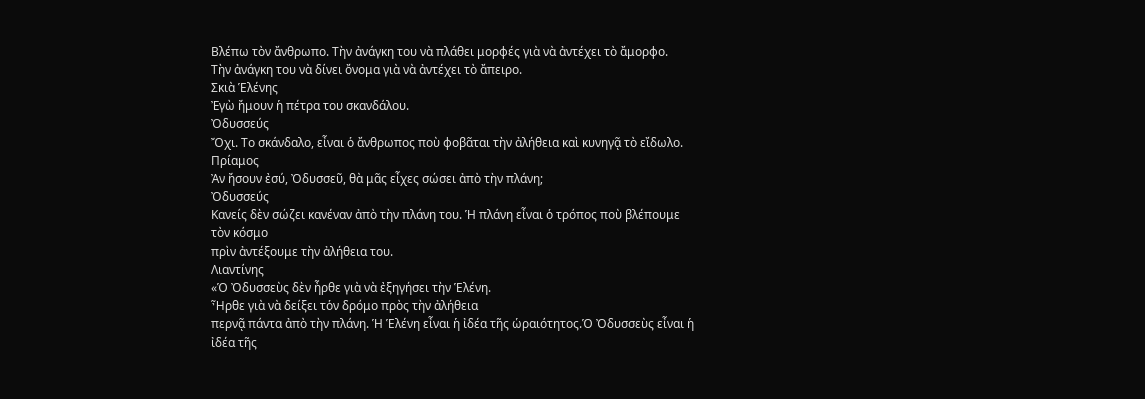Βλέπω τὸν ἄνθρωπο. Τὴν ἀνάγκη του νὰ πλάθει μορφές γιὰ νὰ ἀντέχει τὸ ἄμορφο.
Τὴν ἀνάγκη του νὰ δίνει ὄνομα γιὰ νὰ ἀντέχει τὸ ἄπειρο.
Σκιὰ Ἑλένης
Ἐγὼ ἤμουν ἡ πέτρα του σκανδάλου.
Ὀδυσσεύς
Ὄχι. Το σκάνδαλο, εἶναι ὁ ἄνθρωπος ποὺ φοβᾶται τὴν ἀλήθεια καὶ κυνηγᾷ τὸ εἴδωλο.
Πρίαμος
Ἀν ἤσουν ἐσύ, Ὀδυσσεῦ, θὰ μᾶς εἶχες σώσει ἀπὸ τὴν πλάνη;
Ὀδυσσεύς
Κανείς δὲν σώζει κανέναν ἀπὸ τὴν πλάνη του. Ἡ πλάνη εἶναι ὁ τρόπος ποὺ βλέπουμε τὸν κόσμο
πρὶν ἀντέξουμε τὴν ἀλήθεια του.
Λιαντίνης
«Ὁ Ὀδυσσεὺς δὲν ἦρθε γιὰ νὰ ἐξηγήσει τὴν Ἑλένη.
Ἦρθε γιὰ νὰ δείξει τὁν δρόμο πρὸς τὴν ἀλήθεια
περνᾷ πάντα ἀπὸ τὴν πλάνη. Ἡ Ἑλένη εἶναι ἡ ἰδέα τῆς ὡραιότητος.Ὁ Ὀδυσσεὺς εἶναι ἡ ἰδέα τῆς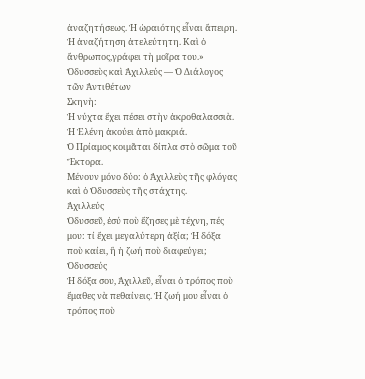ἀναζητήσεως. Ἡ ὡραιότης εἶναι ἄπειρη. Ἡ ἀναζήτηση ἀτελεύτητη. Καὶ ὁ ἄνθρωπος,γράφει τὴ μοῖρα του.»
Ὀδυσσεὺς καὶ Ἀχιλλεύς — Ὁ Διάλογος τῶν Ἀντιθέτων
Σκηνὴ:
Ἡ νύχτα ἔχει πέσει στὴν ἀκροθαλασσιὰ.
Ἡ Ἑλένη ἀκούει ἀπὸ μακριά.
Ὁ Πρίαμος κοιμᾶται δίπλα στὸ σῶμα τοῦ Ἕκτορα.
Μένουν μόνο δύο: ὁ Ἀχιλλεὺς τῆς φλόγας καὶ ὁ Ὀδυσσεὺς τῆς στάχτης.
Ἀχιλλεύς
Ὀδυσσεῦ, ἐσύ ποὺ ἔζησες μὲ τέχνη, πές μου: τί ἔχει μεγαλύτερη ἀξία; Ἡ δόξα ποὺ καίει, ἢ ἡ ζωή ποὺ διαφεύγει;
Ὀδυσσεύς
Ἡ δόξα σου, Ἀχιλλεῦ, εἶναι ὁ τρόπος ποὺ ἔμαθες νὰ πεθαίνεις. Ἡ ζωή μου εἶναι ὁ τρόπος ποὺ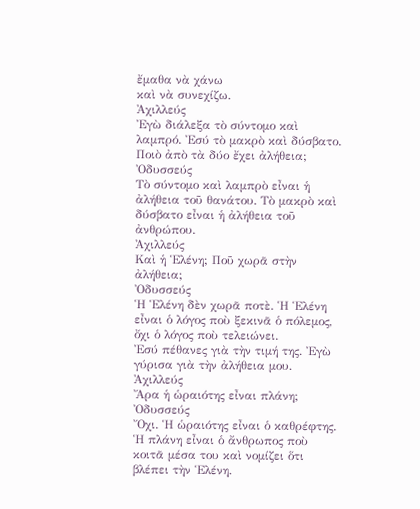ἔμαθα νὰ χάνω
καὶ νὰ συνεχίζω.
Ἀχιλλεύς
Ἐγὼ διάλεξα τὸ σύντομο καὶ λαμπρό. Ἐσύ τὸ μακρὸ καὶ δύσβατο. Ποιὸ ἀπὸ τὰ δύο ἔχει ἀλήθεια;
Ὀδυσσεύς
Τὸ σύντομο καὶ λαμπρὸ εἶναι ἡ ἀλήθεια τοῦ θανάτου. Τὸ μακρὸ καὶ δύσβατο εἶναι ἡ ἀλήθεια τοῦ ἀνθρώπου.
Ἀχιλλεύς
Καὶ ἡ Ἑλένη; Ποῦ χωρᾶ στὴν ἀλήθεια;
Ὀδυσσεύς
Ἡ Ἑλένη δὲν χωρᾶ ποτὲ. Ἡ Ἑλένη εἶναι ὁ λόγος ποὺ ξεκινᾶ ὁ πόλεμος, ὄχι ὁ λόγος ποὺ τελειώνει.
Ἐσύ πέθανες γιὰ τὴν τιμή της. Ἐγὼ γύρισα γιὰ τὴν ἀλήθεια μου.
Ἀχιλλεύς
Ἄρα ἡ ὡραιότης εἶναι πλάνη;
Ὀδυσσεύς
Ὄχι. Ἡ ὡραιότης εἶναι ὁ καθρέφτης. Ἡ πλάνη εἶναι ὁ ἄνθρωπος ποὺ κοιτᾶ μέσα του καὶ νομίζει ὅτι βλέπει τὴν Ἑλένη.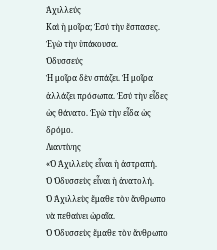Ἀχιλλεύς
Καὶ ἡ μοῖρα; Ἐσύ τὴν ἔσπασες. Ἐγὼ τὴν ὑπάκουσα.
Ὀδυσσεύς
Ἡ μοῖρα δὲν σπάζει. Ἡ μοῖρα ἀλλάζει πρόσωπα. Ἐσύ τὴν εἶδες ὡς θάνατο. Ἐγὼ τὴν εἶδα ὡς δρόμο.
Λιαντίνης
«Ὁ Ἀχιλλεὺς εἶναι ἡ ἀστραπή.
Ὁ Ὀδυσσεὺς εἶναι ἡ ἀνατολή.
Ὁ Ἀχιλλεὺς ἔμαθε τὸν ἄνθρωπο νὰ πεθαίνει ὡραῖα.
Ὁ Ὀδυσσεὺς ἔμαθε τὸν ἄνθρωπο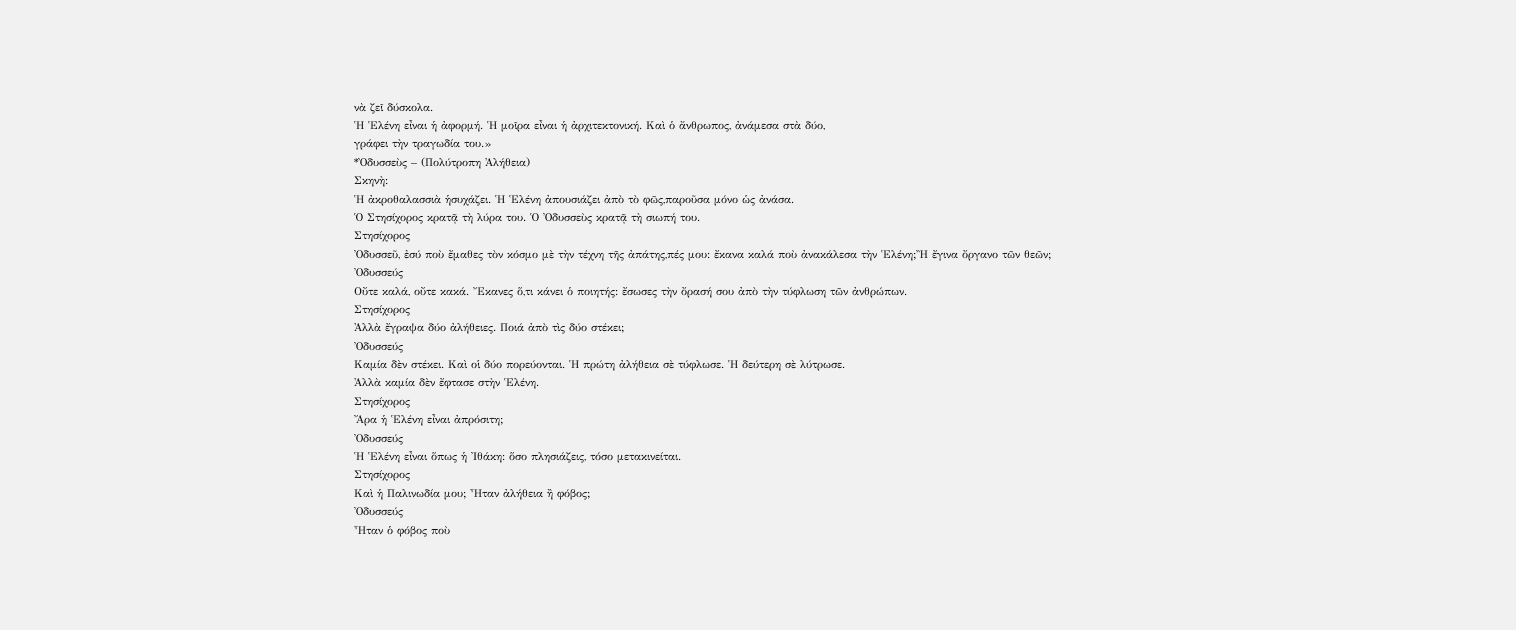νὰ ζεῖ δύσκολα.
Ἡ Ἑλένη εἶναι ἡ ἀφορμή. Ἡ μοῖρα εἶναι ἡ ἀρχιτεκτονική. Καὶ ὁ ἄνθρωπος, ἀνάμεσα στὰ δύο,
γράφει τὴν τραγωδία του.»
*Ὀδυσσεὺς – (Πολύτροπη Ἀλήθεια)
Σκηνὴ:
Ἡ ἀκροθαλασσιὰ ἡσυχάζει. Ἡ Ἑλένη ἀπουσιάζει ἀπὸ τὸ φῶς,παροῦσα μόνο ὡς ἀνάσα.
Ὁ Στησίχορος κρατᾷ τὴ λύρα του. Ὁ Ὀδυσσεὺς κρατᾷ τὴ σιωπή του.
Στησίχορος
Ὀδυσσεῦ, ἐσύ ποὺ ἔμαθες τὸν κόσμο μὲ τὴν τέχνη τῆς ἀπάτης,πές μου: ἔκανα καλά ποὺ ἀνακάλεσα τὴν Ἑλένη;Ἢ ἔγινα ὄργανο τῶν θεῶν;
Ὀδυσσεύς
Οὔτε καλά, οὔτε κακά. Ἔκανες ὅ,τι κάνει ὁ ποιητής: ἔσωσες τὴν ὄρασή σου ἀπὸ τὴν τύφλωση τῶν ἀνθρώπων.
Στησίχορος
Ἀλλὰ ἔγραψα δύο ἀλήθειες. Ποιά ἀπὸ τὶς δύο στέκει;
Ὀδυσσεύς
Καμία δὲν στέκει. Καὶ οἱ δύο πορεύονται. Ἡ πρώτη ἀλήθεια σὲ τύφλωσε. Ἡ δεύτερη σὲ λύτρωσε.
Ἀλλὰ καμία δὲν ἔφτασε στὴν Ἑλένη.
Στησίχορος
Ἄρα ἡ Ἑλένη εἶναι ἀπρόσιτη;
Ὀδυσσεύς
Ἡ Ἑλένη εἶναι ὅπως ἡ Ἰθάκη: ὅσο πλησιάζεις, τόσο μετακινείται.
Στησίχορος
Καὶ ἡ Παλινωδία μου; Ἦταν ἀλήθεια ἢ φόβος;
Ὀδυσσεύς
Ἦταν ὁ φόβος ποὺ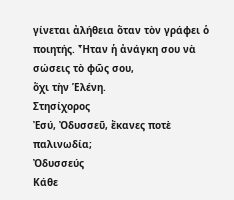γίνεται ἀλήθεια ὅταν τὸν γράφει ὁ ποιητής. Ἦταν ἡ ἀνάγκη σου νὰ σώσεις τὸ φῶς σου,
ὅχι τὴν Ἑλένη.
Στησίχορος
Ἐσύ, Ὀδυσσεῦ, ἔκανες ποτὲ παλινωδία;
Ὀδυσσεύς
Κάθε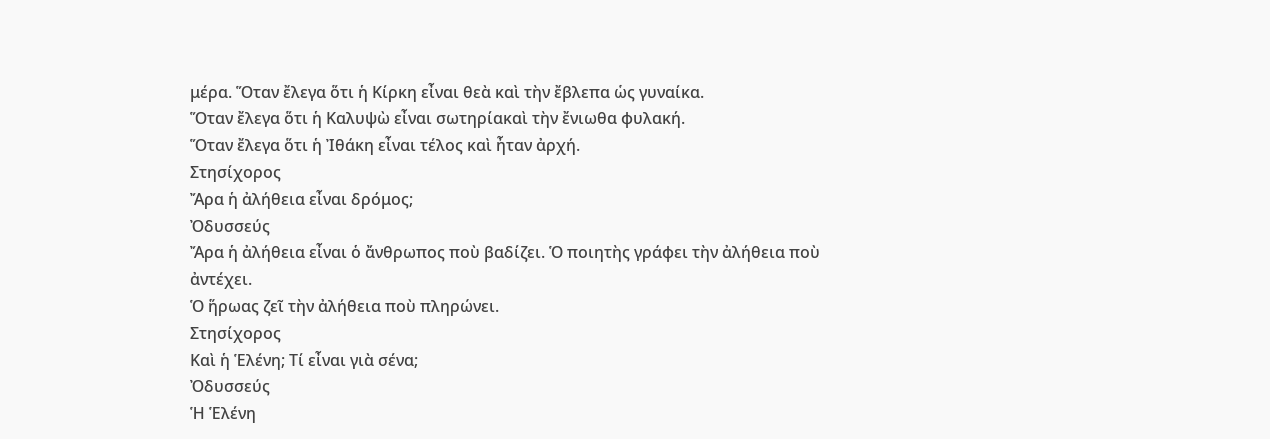μέρα. Ὅταν ἔλεγα ὅτι ἡ Κίρκη εἶναι θεὰ καὶ τὴν ἔβλεπα ὡς γυναίκα.
Ὅταν ἔλεγα ὅτι ἡ Καλυψὼ εἶναι σωτηρίακαὶ τὴν ἔνιωθα φυλακή.
Ὅταν ἔλεγα ὅτι ἡ Ἰθάκη εἶναι τέλος καὶ ἦταν ἀρχή.
Στησίχορος
Ἄρα ἡ ἀλήθεια εἶναι δρόμος;
Ὀδυσσεύς
Ἄρα ἡ ἀλήθεια εἶναι ὁ ἄνθρωπος ποὺ βαδίζει. Ὁ ποιητὴς γράφει τὴν ἀλήθεια ποὺ ἀντέχει.
Ὁ ἥρωας ζεῖ τὴν ἀλήθεια ποὺ πληρώνει.
Στησίχορος
Καὶ ἡ Ἑλένη; Τί εἶναι γιὰ σένα;
Ὀδυσσεύς
Ἡ Ἑλένη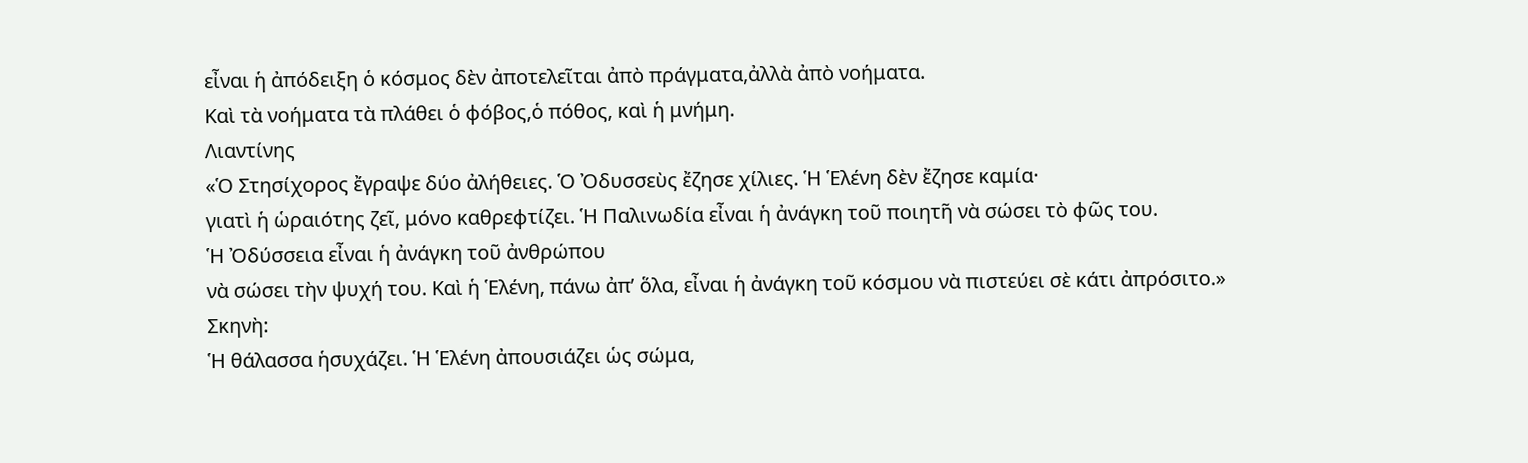εἶναι ἡ ἀπόδειξη ὁ κόσμος δὲν ἀποτελεῖται ἀπὸ πράγματα,ἀλλὰ ἀπὸ νοήματα.
Καὶ τὰ νοήματα τὰ πλάθει ὁ φόβος,ὁ πόθος, καὶ ἡ μνήμη.
Λιαντίνης
«Ὁ Στησίχορος ἔγραψε δύο ἀλήθειες. Ὁ Ὀδυσσεὺς ἔζησε χίλιες. Ἡ Ἑλένη δὲν ἔζησε καμία·
γιατὶ ἡ ὡραιότης ζεῖ, μόνο καθρεφτίζει. Ἡ Παλινωδία εἶναι ἡ ἀνάγκη τοῦ ποιητῆ νὰ σώσει τὸ φῶς του.
Ἡ Ὀδύσσεια εἶναι ἡ ἀνάγκη τοῦ ἀνθρώπου
νὰ σώσει τὴν ψυχή του. Καὶ ἡ Ἑλένη, πάνω ἀπ’ ὅλα, εἶναι ἡ ἀνάγκη τοῦ κόσμου νὰ πιστεύει σὲ κάτι ἀπρόσιτο.»
Σκηνὴ:
Ἡ θάλασσα ἡσυχάζει. Ἡ Ἑλένη ἀπουσιάζει ὡς σώμα,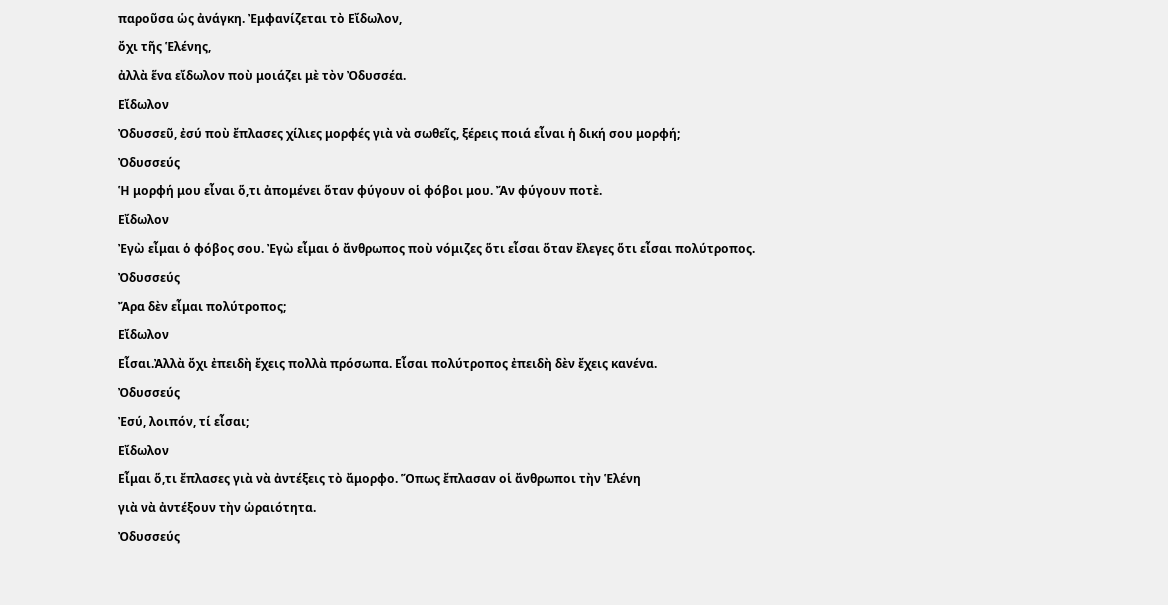παροῦσα ὡς ἀνάγκη. Ἐμφανίζεται τὸ Εἴδωλον,
ὄχι τῆς Ἑλένης,
ἀλλὰ ἕνα εἴδωλον ποὺ μοιάζει μὲ τὸν Ὀδυσσέα.
Εἴδωλον
Ὀδυσσεῦ, ἐσύ ποὺ ἔπλασες χίλιες μορφές γιὰ νὰ σωθεῖς, ξέρεις ποιά εἶναι ἡ δική σου μορφή;
Ὀδυσσεύς
Ἡ μορφή μου εἶναι ὅ,τι ἀπομένει ὅταν φύγουν οἱ φόβοι μου. Ἄν φύγουν ποτὲ.
Εἴδωλον
Ἐγὼ εἶμαι ὁ φόβος σου. Ἐγὼ εἶμαι ὁ ἄνθρωπος ποὺ νόμιζες ὅτι εἶσαι ὅταν ἔλεγες ὅτι εἶσαι πολύτροπος.
Ὀδυσσεύς
Ἄρα δὲν εἶμαι πολύτροπος;
Εἴδωλον
Εἶσαι.Ἀλλὰ ὄχι ἐπειδὴ ἔχεις πολλὰ πρόσωπα. Εἶσαι πολύτροπος ἐπειδὴ δὲν ἔχεις κανένα.
Ὀδυσσεύς
Ἐσύ, λοιπόν, τί εἶσαι;
Εἴδωλον
Εἶμαι ὅ,τι ἔπλασες γιὰ νὰ ἀντέξεις τὸ ἄμορφο. Ὅπως ἔπλασαν οἱ ἄνθρωποι τὴν Ἑλένη
γιὰ νὰ ἀντέξουν τὴν ὡραιότητα.
Ὀδυσσεύς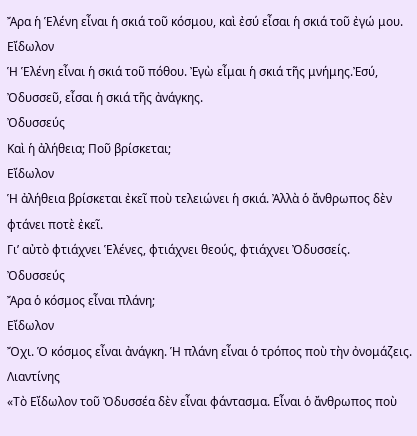Ἄρα ἡ Ἑλένη εἶναι ἡ σκιά τοῦ κόσμου, καὶ ἐσύ εἶσαι ἡ σκιά τοῦ ἐγώ μου.
Εἴδωλον
Ἡ Ἑλένη εἶναι ἡ σκιά τοῦ πόθου. Ἐγὼ εἶμαι ἡ σκιά τῆς μνήμης.Ἐσύ, Ὀδυσσεῦ, εἶσαι ἡ σκιά τῆς ἀνάγκης.
Ὀδυσσεύς
Καὶ ἡ ἀλήθεια; Ποῦ βρίσκεται;
Εἴδωλον
Ἡ ἀλήθεια βρίσκεται ἐκεῖ ποὺ τελειώνει ἡ σκιά. Ἀλλὰ ὁ ἄνθρωπος δὲν φτάνει ποτὲ ἐκεῖ.
Γι’ αὐτὸ φτιάχνει Ἑλένες, φτιάχνει θεούς, φτιάχνει Ὀδυσσείς.
Ὀδυσσεύς
Ἄρα ὁ κόσμος εἶναι πλάνη;
Εἴδωλον
Ὄχι. Ὁ κόσμος εἶναι ἀνάγκη. Ἡ πλάνη εἶναι ὁ τρόπος ποὺ τὴν ὀνομάζεις.
Λιαντίνης
«Τὸ Εἴδωλον τοῦ Ὀδυσσέα δὲν εἶναι φάντασμα. Εἶναι ὁ ἄνθρωπος ποὺ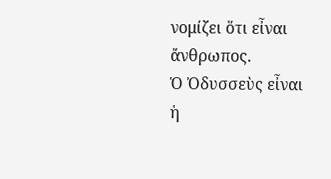νομίζει ὅτι εἶναι ἄνθρωπος.
Ὁ Ὀδυσσεὺς εἶναι ἡ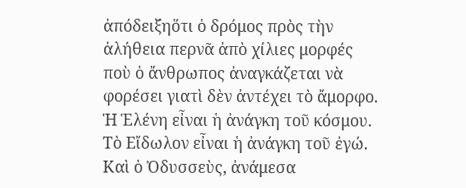ἀπόδειξηὅτι ὁ δρόμος πρὸς τὴν ἀλήθεια περνᾶ ἀπὸ χίλιες μορφές
ποὺ ὁ ἄνθρωπος ἀναγκάζεται νὰ φορέσει γιατὶ δὲν ἀντέχει τὸ ἄμορφο.
Ἡ Ἑλένη εἶναι ἡ ἀνάγκη τοῦ κόσμου. Τὸ Εἴδωλον εἶναι ἡ ἀνάγκη τοῦ ἐγώ.
Καὶ ὁ Ὀδυσσεὺς, ἀνάμεσα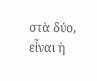στὰ δύο, εἶναι ἡ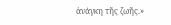ἀνάγκη τῆς ζωῆς.»